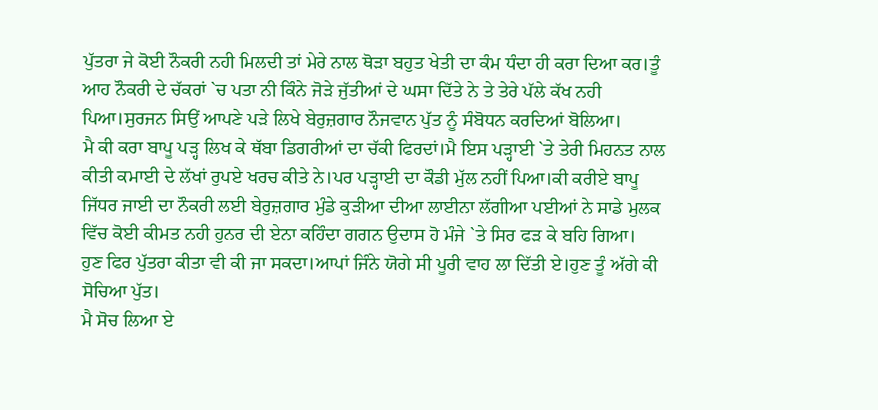ਪੁੱਤਰਾ ਜੇ ਕੋਈ ਨੌਕਰੀ ਨਹੀ ਮਿਲਦੀ ਤਾਂ ਮੇਰੇ ਨਾਲ ਥੋੜਾ ਬਹੁਤ ਖੇਤੀ ਦਾ ਕੰਮ ਧੰਦਾ ਹੀ ਕਰਾ ਦਿਆ ਕਰ।ਤੂੰ ਆਹ ਨੌਕਰੀ ਦੇ ਚੱਕਰਾਂ `ਚ ਪਤਾ ਨੀ ਕਿੰਨੇ ਜੋੜੇ ਜੁੱਤੀਆਂ ਦੇ ਘਸਾ ਦਿੱਤੇ ਨੇ ਤੇ ਤੇਰੇ ਪੱਲੇ ਕੱਖ ਨਹੀ ਪਿਆ।ਸੁਰਜਨ ਸਿਉਂ ਆਪਣੇ ਪੜੇ ਲਿਖੇ ਬੇਰੁਜ਼ਗਾਰ ਨੌਜਵਾਨ ਪੁੱਤ ਨੂੰ ਸੰਬੋਧਨ ਕਰਦਿਆਂ ਬੋਲਿਆ।
ਮੈ ਕੀ ਕਰਾ ਬਾਪੂ ਪੜ੍ਹ ਲਿਖ ਕੇ ਥੱਬਾ ਡਿਗਰੀਆਂ ਦਾ ਚੱਕੀ ਫਿਰਦਾਂ।ਮੈ ਇਸ ਪੜ੍ਹਾਈ `ਤੇ ਤੇਰੀ ਮਿਹਨਤ ਨਾਲ ਕੀਤੀ ਕਮਾਈ ਦੇ ਲੱਖਾਂ ਰੁਪਏ ਖਰਚ ਕੀਤੇ ਨੇ।ਪਰ ਪੜ੍ਹਾਈ ਦਾ ਕੌਡੀ ਮੁੱਲ ਨਹੀਂ ਪਿਆ।ਕੀ ਕਰੀਏ ਬਾਪੂ ਜਿੱਧਰ ਜਾਈ ਦਾ ਨੌਕਰੀ ਲਈ ਬੇਰੁਜ਼ਗਾਰ ਮੁੰਡੇ ਕੁੜੀਆ ਦੀਆ ਲਾਈਨਾ ਲੱਗੀਆ ਪਈਆਂ ਨੇ ਸਾਡੇ ਮੁਲਕ ਵਿੱਚ ਕੋਈ ਕੀਮਤ ਨਹੀ ਹੁਨਰ ਦੀ ਏਨਾ ਕਹਿੰਦਾ ਗਗਨ ਉਦਾਸ ਹੋ ਮੰਜੇ `ਤੇ ਸਿਰ ਫੜ ਕੇ ਬਹਿ ਗਿਆ।
ਹੁਣ ਫਿਰ ਪੁੱਤਰਾ ਕੀਤਾ ਵੀ ਕੀ ਜਾ ਸਕਦਾ।ਆਪਾਂ ਜਿੰਨੇ ਯੋਗੇ ਸੀ ਪੂਰੀ ਵਾਹ ਲਾ ਦਿੱਤੀ ਏ।ਹੁਣ ਤੂੰ ਅੱਗੇ ਕੀ ਸੋਚਿਆ ਪੁੱਤ।
ਮੈ ਸੋਚ ਲਿਆ ਏ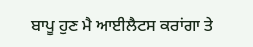ਬਾਪੂ ਹੁਣ ਮੈ ਆਈਲੈਟਸ ਕਰਾਂਗਾ ਤੇ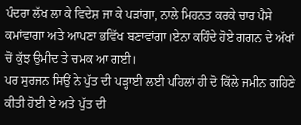ਪੰਦਰਾ ਲੱਖ ਲਾ ਕੇ ਵਿਦੇਸ਼ ਜਾ ਕੇ ਪੜਾਂਗਾ, ਨਾਲੇ ਮਿਹਨਤ ਕਰਕੇ ਚਾਰ ਪੈਸੇ ਕਮਾਂਵਾਗਾ ਅਤੇ ਆਪਣਾ ਭਵਿੱਖ ਬਣਾਵਾਂਗਾ।ਏਨਾ ਕਹਿੰਦੇ ਹੋਏ ਗਗਨ ਦੇ ਅੱਖਾਂ ਚੋਂ ਕੁੱਝ ਉਮੀਦ ਤੇ ਚਮਕ ਆ ਗਈ।
ਪਰ ਸੁਰਜਨ ਸਿਉਂ ਨੇ ਪੁੱਤ ਦੀ ਪੜ੍ਹਾਈ ਲਈ ਪਹਿਲਾਂ ਹੀ ਦੋ ਕਿੱਲੇ ਜਮੀਨ ਗਹਿਣੇ ਕੀਤੀ ਹੋਈ ਏ ਅਤੇ ਪੁੱਤ ਦੀ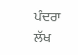ਪੰਦਰਾ ਲੱਖ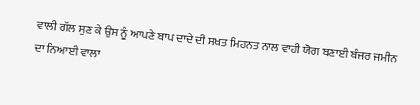ਵਾਲੀ ਗੱਲ ਸੁਣ ਕੇ ਉਸ ਨੂੰ ਆਪਣੇ ਬਾਪ ਦਾਦੇ ਦੀ ਸਖਤ ਮਿਹਨਤ ਨਾਲ ਵਾਹੀ ਯੋਗ ਬਣਾਈ ਬੰਜਰ ਜਮੀਨ ਦਾ ਨਿਆਈ ਵਾਲਾ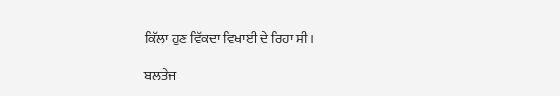ਕਿੱਲਾ ਹੁਣ ਵਿੱਕਦਾ ਵਿਖਾਈ ਦੇ ਰਿਹਾ ਸੀ।

ਬਲਤੇਜ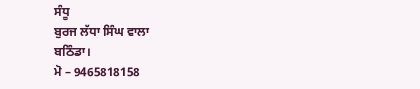ਸੰਧੂ
ਬੁਰਜ ਲੱਧਾ ਸਿੰਘ ਵਾਲਾ
ਬਠਿੰਡਾ।
ਮੋ – 9465818158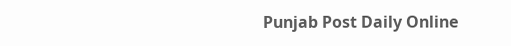Punjab Post Daily Online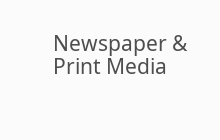Newspaper & Print Media